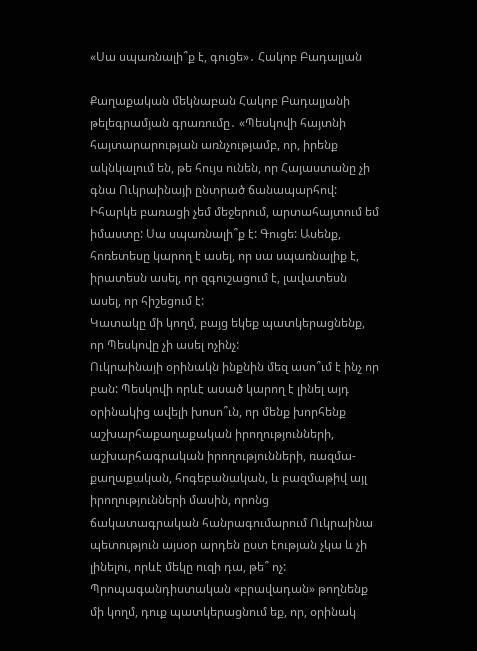«Սա սպառնալի՞ք է, գուցե»․ Հակոբ Բադալյան

Քաղաքական մեկնաբան Հակոբ Բադալյանի թելեգրամյան գրառումը․ «Պեսկովի հայտնի հայտարարության առնչությամբ, որ, իրենք ակնկալում են, թե հույս ունեն, որ Հայաստանը չի գնա Ուկրաինայի ընտրած ճանապարհով:
Իհարկե բառացի չեմ մեջերում, արտահայտում եմ իմաստը: Սա սպառնալի՞ք է: Գուցե: Ասենք, հոռետեսը կարող է ասել, որ սա սպառնալիք է, իրատեսն ասել, որ զգուշացում է, լավատեսն ասել, որ հիշեցում է:
Կատակը մի կողմ, բայց եկեք պատկերացնենք, որ Պեսկովը չի ասել ոչինչ:
Ուկրաինայի օրինակն ինքնին մեզ ասո՞ւմ է ինչ որ բան: Պեսկովի որևէ ասած կարող է լինել այդ օրինակից ավելի խոսո՞ւն, որ մենք խորհենք աշխարհաքաղաքական իրողությունների, աշխարհագրական իրողությունների, ռազմա-քաղաքական, հոգեբանական, և բազմաթիվ այլ իրողությունների մասին, որոնց ճակատագրական հանրագումարում Ուկրաինա պետություն այսօր արդեն ըստ էության չկա և չի լինելու, որևէ մեկը ուզի դա, թե՞ ոչ:
Պրոպագանդիստական «բրավադան» թողնենք մի կողմ, դուք պատկերացնում եք, որ, օրինակ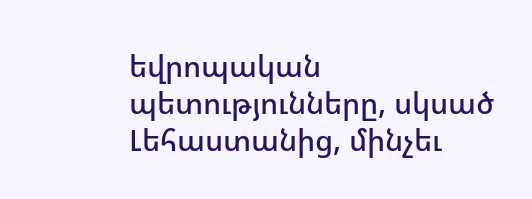եվրոպական պետությունները, սկսած Լեհաստանից, մինչեւ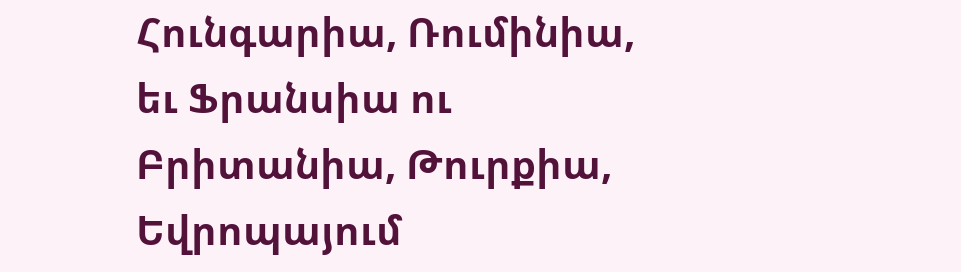Հունգարիա, Ռումինիա, եւ Ֆրանսիա ու Բրիտանիա, Թուրքիա, Եվրոպայում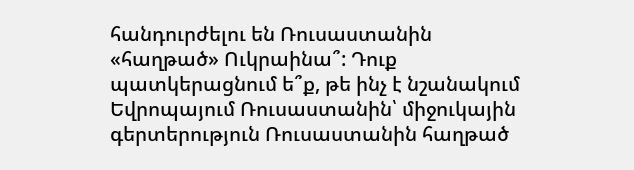հանդուրժելու են Ռուսաստանին «հաղթած» Ուկրաինա՞: Դուք պատկերացնում ե՞ք, թե ինչ է նշանակում Եվրոպայում Ռուսաստանին՝ միջուկային գերտերություն Ռուսաստանին հաղթած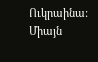Ուկրաինա:
Միայն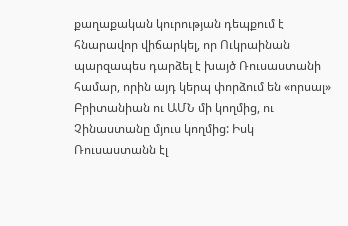քաղաքական կուրության դեպքում է հնարավոր վիճարկել, որ Ուկրաինան պարզապես դարձել է խայծ Ռուսաստանի համար, որին այդ կերպ փորձում են «որսալ» Բրիտանիան ու ԱՄՆ մի կողմից, ու Չինաստանը մյուս կողմից: Իսկ Ռուսաստանն էլ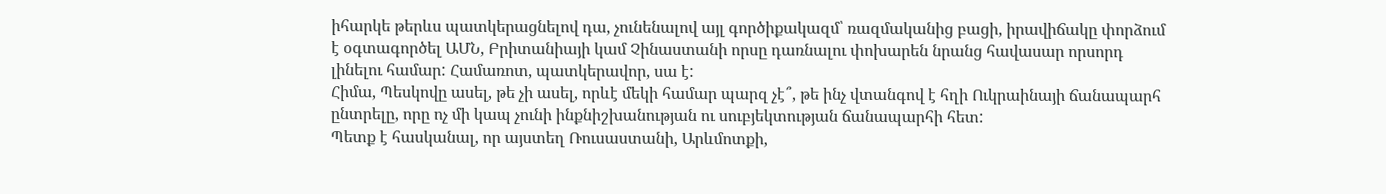իհարկե թերևս պատկերացնելով դա, չունենալով այլ գործիքակազմ՝ ռազմականից բացի, իրավիճակը փորձում է օգտագործել ԱՄՆ, Բրիտանիայի կամ Չինաստանի որսը դառնալու փոխարեն նրանց հավասար որսորդ լինելու համար: Համառոտ, պատկերավոր, սա է:
Հիմա, Պեսկովը ասել, թե չի ասել, որևէ մեկի համար պարզ չէ՞, թե ինչ վտանգով է հղի Ուկրաինայի ճանապարհ ընտրելը, որը ոչ մի կապ չունի ինքնիշխանության ու սուբյեկտության ճանապարհի հետ:
Պետք է հասկանալ, որ այստեղ Ռուսաստանի, Արևմոտքի,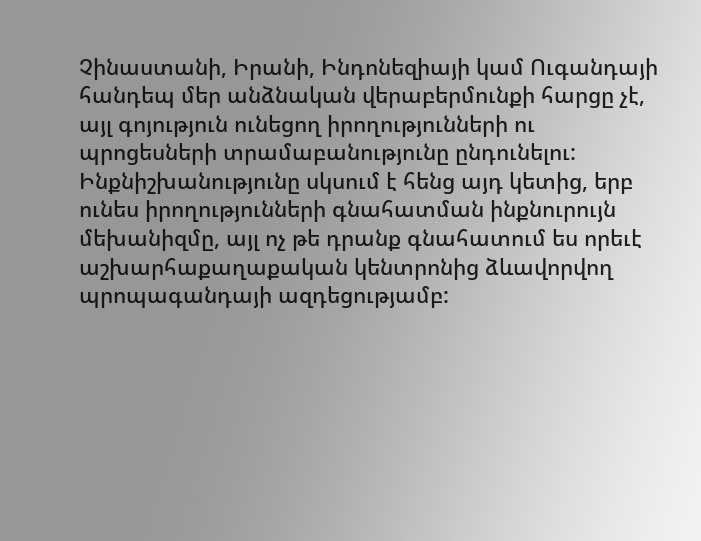Չինաստանի, Իրանի, Ինդոնեզիայի կամ Ուգանդայի հանդեպ մեր անձնական վերաբերմունքի հարցը չէ, այլ գոյություն ունեցող իրողությունների ու պրոցեսների տրամաբանությունը ընդունելու: Ինքնիշխանությունը սկսում է հենց այդ կետից, երբ ունես իրողությունների գնահատման ինքնուրույն մեխանիզմը, այլ ոչ թե դրանք գնահատում ես որեւէ աշխարհաքաղաքական կենտրոնից ձևավորվող պրոպագանդայի ազդեցությամբ: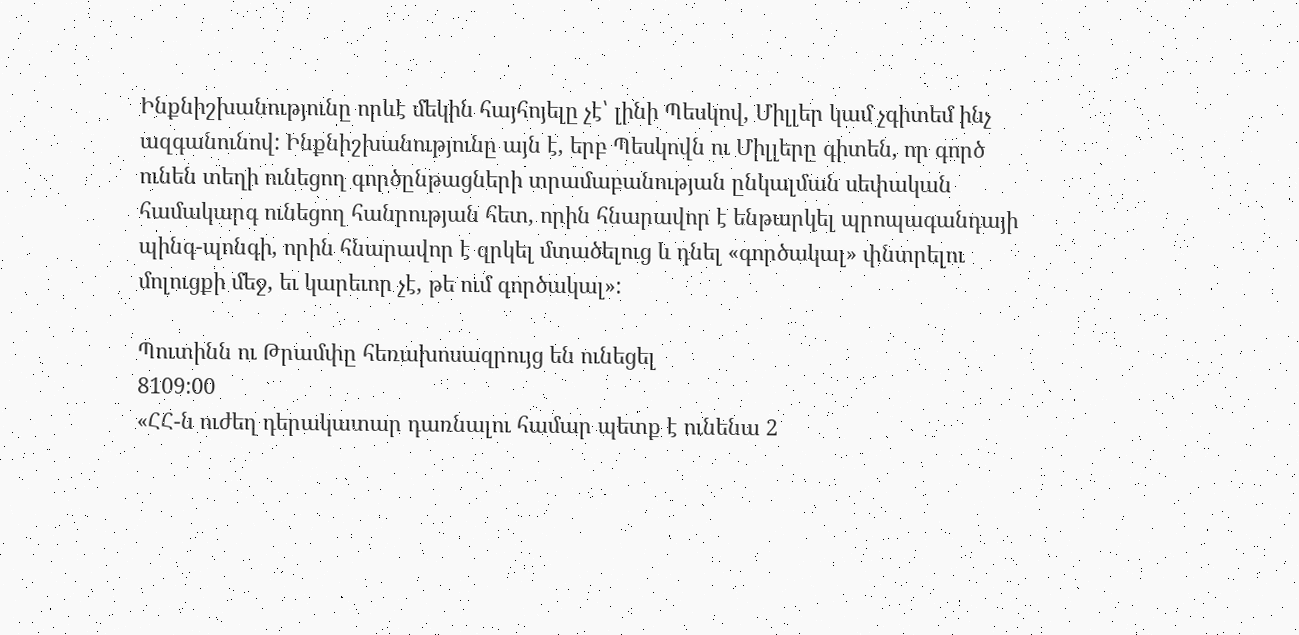Ինքնիշխանությունը որևէ մեկին հայհոյելը չէ՝ լինի Պեսկով, Միլլեր կամ չգիտեմ ինչ ազգանունով: Ինքնիշխանությունը այն է, երբ Պեսկովն ու Միլլերը գիտեն, որ գործ ունեն տեղի ունեցող գործընթացների տրամաբանության ընկալման սեփական համակարգ ունեցող հանրության հետ, որին հնարավոր է ենթարկել պրոպագանդայի պինգ-պոնգի, որին հնարավոր է զրկել մտածելուց և դնել «գործակալ» փնտրելու մոլուցքի մեջ, եւ կարեւոր չէ, թե ում գործակալ»:

Պուտինն ու Թրամփը հեռախոսազրույց են ունեցել
8109:00
«ՀՀ-ն ուժեղ դերակատար դառնալու համար պետք է ունենա 2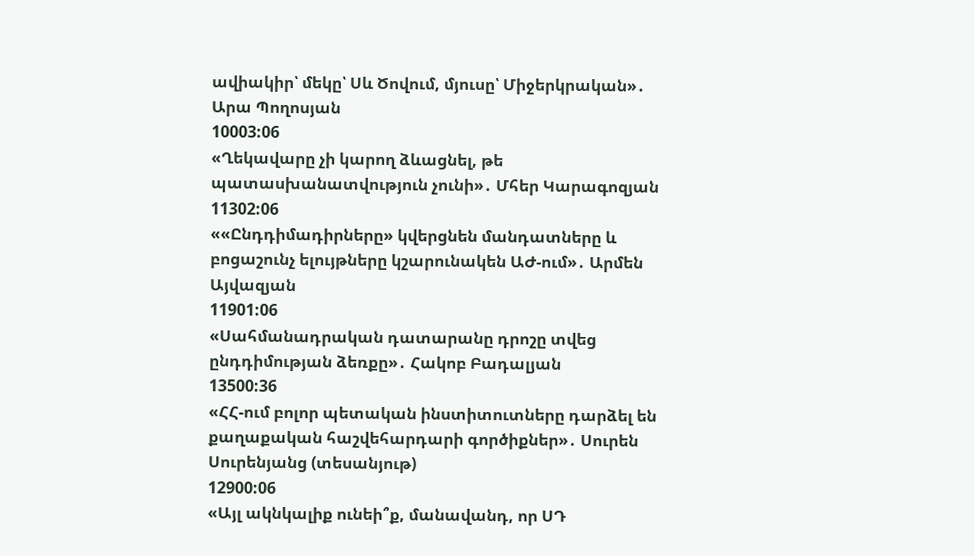ավիակիր՝ մեկը՝ Սև Ծովում, մյուսը՝ Միջերկրական»․ Արա Պողոսյան
10003:06
«Ղեկավարը չի կարող ձևացնել, թե պատասխանատվություն չունի»․ Մհեր Կարագոզյան
11302:06
««Ընդդիմադիրները» կվերցնեն մանդատները և բոցաշունչ ելույթները կշարունակեն ԱԺ-ում»․ Արմեն Այվազյան
11901:06
«Սահմանադրական դատարանը դրոշը տվեց ընդդիմության ձեռքը»․ Հակոբ Բադալյան
13500:36
«ՀՀ-ում բոլոր պետական ինստիտուտները դարձել են քաղաքական հաշվեհարդարի գործիքներ»․ Սուրեն Սուրենյանց (տեսանյութ)
12900:06
«Այլ ակնկալիք ունեի՞ք, մանավանդ, որ ՍԴ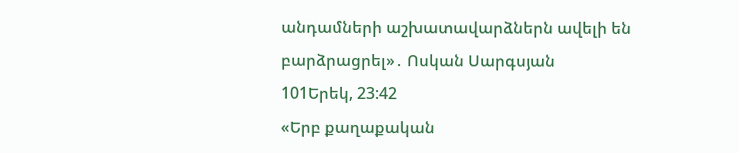անդամների աշխատավարձներն ավելի են բարձրացրել»․ Ոսկան Սարգսյան
101Երեկ, 23:42
«Երբ քաղաքական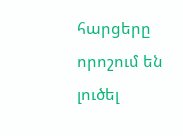հարցերը որոշում են լուծել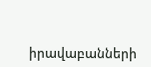իրավաբանների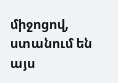միջոցով, ստանում են այս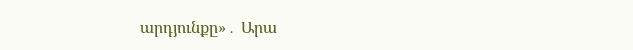արդյունքը»․ Արա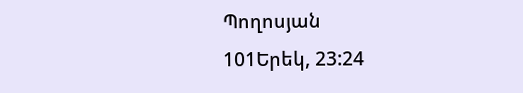Պողոսյան
101Երեկ, 23:24